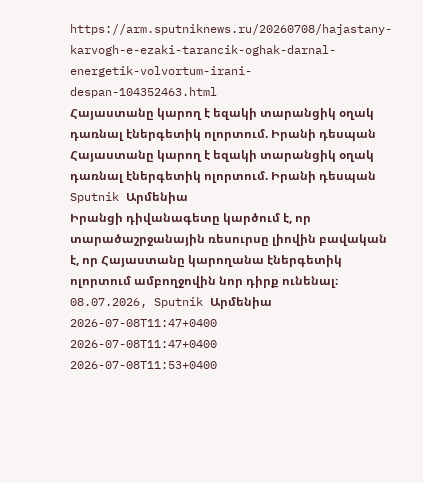https://arm.sputniknews.ru/20260708/hajastany-karvogh-e-ezaki-tarancik-oghak-darnal-energetik-volvortum-irani-despan-104352463.html
Հայաստանը կարող է եզակի տարանցիկ օղակ դառնալ էներգետիկ ոլորտում. Իրանի դեսպան
Հայաստանը կարող է եզակի տարանցիկ օղակ դառնալ էներգետիկ ոլորտում. Իրանի դեսպան
Sputnik Արմենիա
Իրանցի դիվանագետը կարծում է, որ տարածաշրջանային ռեսուրսը լիովին բավական է, որ Հայաստանը կարողանա էներգետիկ ոլորտում ամբողջովին նոր դիրք ունենալ։ 08.07.2026, Sputnik Արմենիա
2026-07-08T11:47+0400
2026-07-08T11:47+0400
2026-07-08T11:53+0400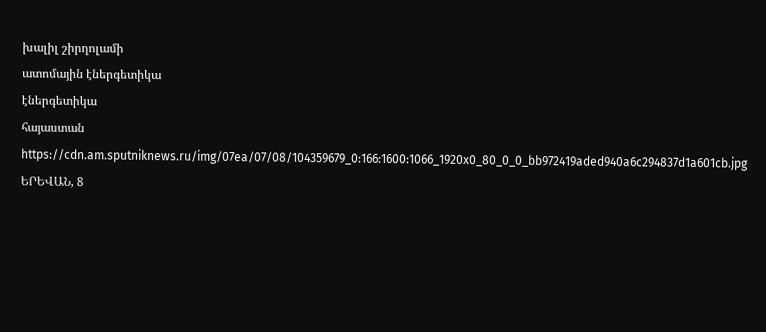խալիլ շիրղոլամի
ատոմային էներգետիկա
էներգետիկա
հայաստան
https://cdn.am.sputniknews.ru/img/07ea/07/08/104359679_0:166:1600:1066_1920x0_80_0_0_bb972419aded940a6c294837d1a601cb.jpg
ԵՐԵՎԱՆ, 8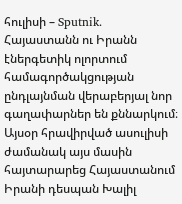հուլիսի – Sputnik․ Հայաստանն ու Իրանն էներգետիկ ոլորտում համագործակցության ընդլայնման վերաբերյալ նոր գաղափարներ են քննարկում։ Այսօր հրավիրված ասուլիսի ժամանակ այս մասին հայտարարեց Հայաստանում Իրանի դեսպան Խալիլ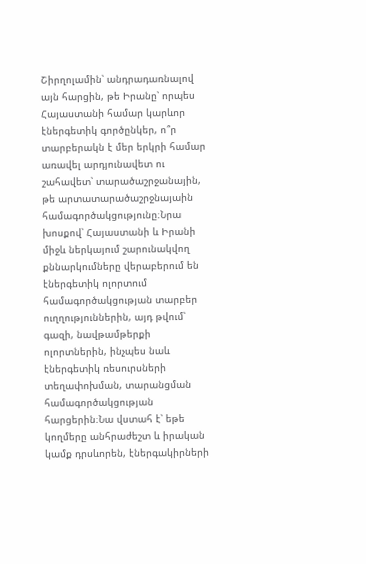Շիրղոլամին՝ անդրադառնալով այն հարցին, թե Իրանը՝ որպես Հայաստանի համար կարևոր էներգետիկ գործընկեր, ո՞ր տարբերակն է մեր երկրի համար առավել արդյունավետ ու շահավետ՝ տարածաշրջանային, թե արտատարածաշրջնայաին համագործակցությունը։Նրա խոսքով՝ Հայաստանի և Իրանի միջև ներկայում շարունակվող քննարկումները վերաբերում են էներգետիկ ոլորտում համագործակցության տարբեր ուղղություններին, այդ թվում՝ գազի, նավթամթերքի ոլորտներին, ինչպես նաև էներգետիկ ռեսուրսների տեղափոխման, տարանցման համագործակցության հարցերին։Նա վստահ է՝ եթե կողմերը անհրաժեշտ և իրական կամք դրսևորեն, էներգակիրների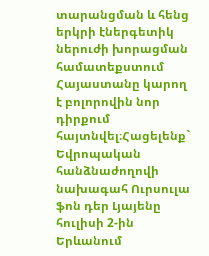տարանցման և հենց երկրի էներգետիկ ներուժի խորացման համատեքստում Հայաստանը կարող է բոլորովին նոր դիրքում հայտնվել։Հացելենք` Եվրոպական հանձնաժողովի նախագահ Ուրսուլա ֆոն դեր Լյայենը հուլիսի 2-ին Երևանում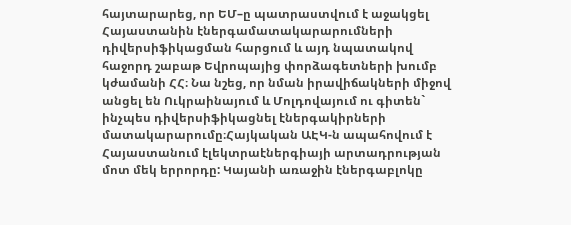հայտարարեց, որ ԵՄ–ը պատրաստվում է աջակցել Հայաստանին էներգամատակարարումների դիվերսիֆիկացման հարցում և այդ նպատակով հաջորդ շաբաթ Եվրոպայից փորձագետների խումբ կժամանի ՀՀ։ Նա նշեց, որ նման իրավիճակների միջով անցել են Ուկրաինայում և Մոլդովայում ու գիտեն` ինչպես դիվերսիֆիկացնել էներգակիրների մատակարարումը։Հայկական ԱԷԿ-ն ապահովում է Հայաստանում էլեկտրաէներգիայի արտադրության մոտ մեկ երրորդը: Կայանի առաջին էներգաբլոկը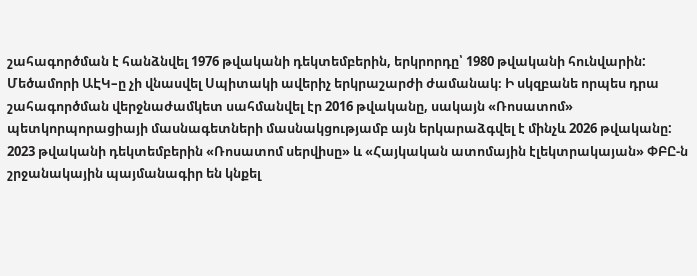շահագործման է հանձնվել 1976 թվականի դեկտեմբերին, երկրորդը՝ 1980 թվականի հունվարին: Մեծամորի ԱԷԿ–ը չի վնասվել Սպիտակի ավերիչ երկրաշարժի ժամանակ։ Ի սկզբանե որպես դրա շահագործման վերջնաժամկետ սահմանվել էր 2016 թվականը, սակայն «Ռոսատոմ» պետկորպորացիայի մասնագետների մասնակցությամբ այն երկարաձգվել է մինչև 2026 թվականը: 2023 թվականի դեկտեմբերին «Ռոսատոմ սերվիսը» և «Հայկական ատոմային էլեկտրակայան» ՓԲԸ-ն շրջանակային պայմանագիր են կնքել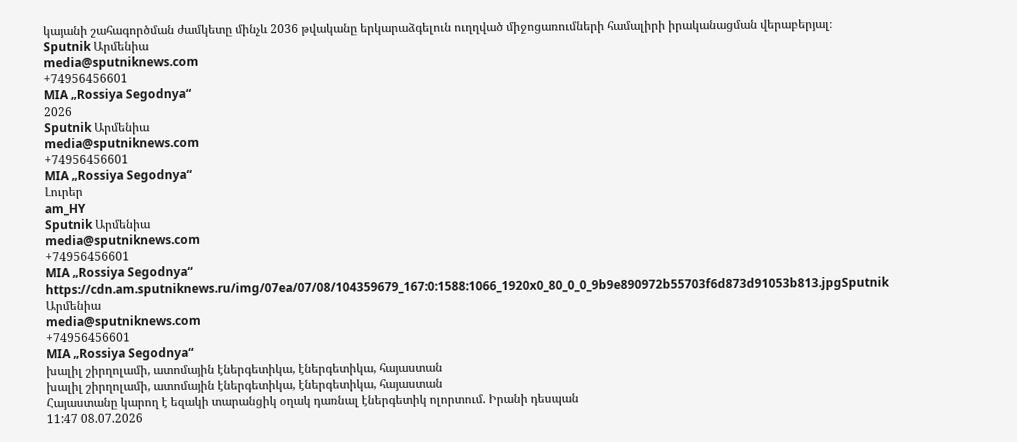կայանի շահագործման ժամկետը մինչև 2036 թվականը երկարաձգելուն ուղղված միջոցառումների համալիրի իրականացման վերաբերյալ։
Sputnik Արմենիա
media@sputniknews.com
+74956456601
MIA „Rossiya Segodnya“
2026
Sputnik Արմենիա
media@sputniknews.com
+74956456601
MIA „Rossiya Segodnya“
Լուրեր
am_HY
Sputnik Արմենիա
media@sputniknews.com
+74956456601
MIA „Rossiya Segodnya“
https://cdn.am.sputniknews.ru/img/07ea/07/08/104359679_167:0:1588:1066_1920x0_80_0_0_9b9e890972b55703f6d873d91053b813.jpgSputnik Արմենիա
media@sputniknews.com
+74956456601
MIA „Rossiya Segodnya“
խալիլ շիրղոլամի, ատոմային էներգետիկա, էներգետիկա, հայաստան
խալիլ շիրղոլամի, ատոմային էներգետիկա, էներգետիկա, հայաստան
Հայաստանը կարող է եզակի տարանցիկ օղակ դառնալ էներգետիկ ոլորտում. Իրանի դեսպան
11:47 08.07.2026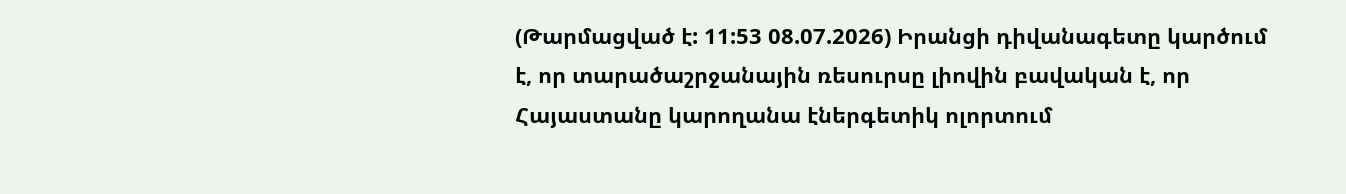(Թարմացված է: 11:53 08.07.2026) Իրանցի դիվանագետը կարծում է, որ տարածաշրջանային ռեսուրսը լիովին բավական է, որ Հայաստանը կարողանա էներգետիկ ոլորտում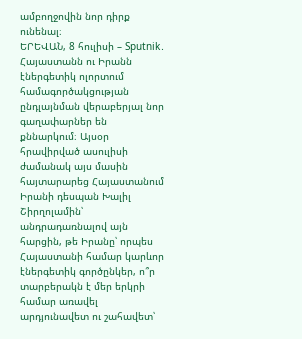ամբողջովին նոր դիրք ունենալ։
ԵՐԵՎԱՆ, 8 հուլիսի – Sputnik․ Հայաստանն ու Իրանն էներգետիկ ոլորտում համագործակցության ընդլայնման վերաբերյալ նոր գաղափարներ են քննարկում։ Այսօր հրավիրված ասուլիսի ժամանակ այս մասին հայտարարեց Հայաստանում Իրանի դեսպան Խալիլ Շիրղոլամին՝ անդրադառնալով այն հարցին, թե Իրանը՝ որպես Հայաստանի համար կարևոր էներգետիկ գործընկեր, ո՞ր տարբերակն է մեր երկրի համար առավել արդյունավետ ու շահավետ՝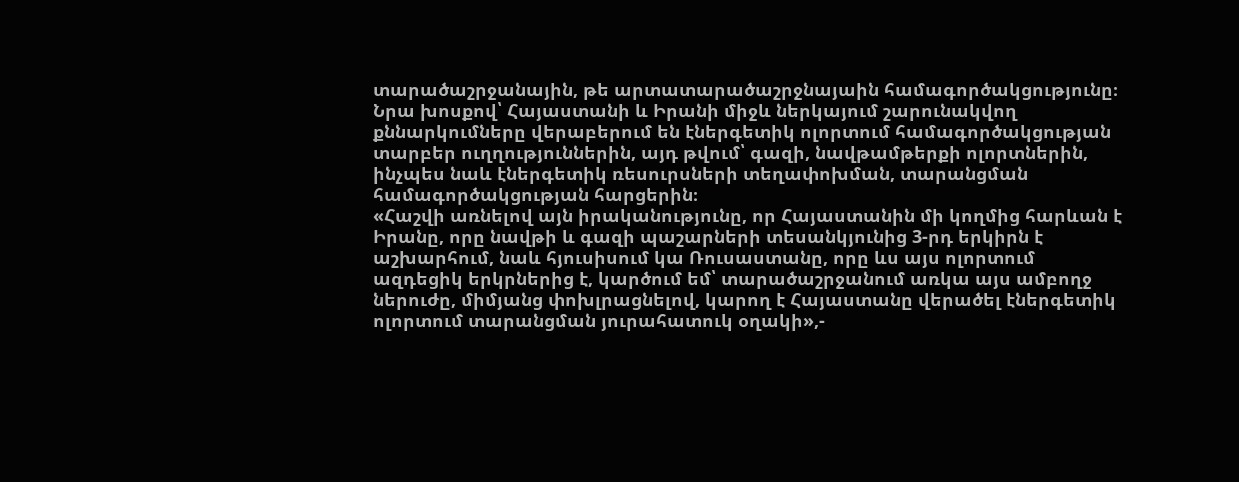տարածաշրջանային, թե արտատարածաշրջնայաին համագործակցությունը։
Նրա խոսքով՝ Հայաստանի և Իրանի միջև ներկայում շարունակվող քննարկումները վերաբերում են էներգետիկ ոլորտում համագործակցության տարբեր ուղղություններին, այդ թվում՝ գազի, նավթամթերքի ոլորտներին, ինչպես նաև էներգետիկ ռեսուրսների տեղափոխման, տարանցման համագործակցության հարցերին։
«Հաշվի առնելով այն իրականությունը, որ Հայաստանին մի կողմից հարևան է Իրանը, որը նավթի և գազի պաշարների տեսանկյունից 3-րդ երկիրն է աշխարհում, նաև հյուսիսում կա Ռուսաստանը, որը ևս այս ոլորտում ազդեցիկ երկրներից է, կարծում եմ՝ տարածաշրջանում առկա այս ամբողջ ներուժը, միմյանց փոխլրացնելով, կարող է Հայաստանը վերածել էներգետիկ ոլորտում տարանցման յուրահատուկ օղակի»,-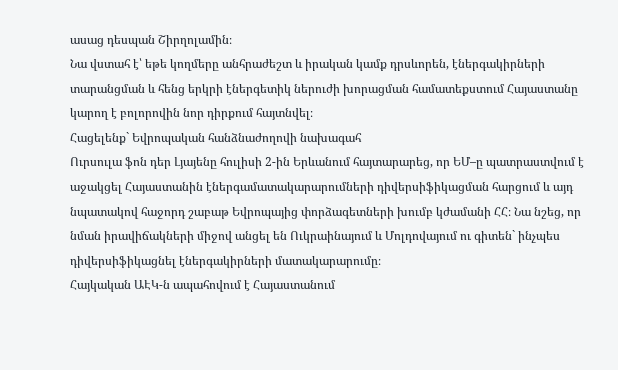ասաց դեսպան Շիրղոլամին։
Նա վստահ է՝ եթե կողմերը անհրաժեշտ և իրական կամք դրսևորեն, էներգակիրների տարանցման և հենց երկրի էներգետիկ ներուժի խորացման համատեքստում Հայաստանը կարող է բոլորովին նոր դիրքում հայտնվել։
Հացելենք` Եվրոպական հանձնաժողովի նախագահ
Ուրսուլա ֆոն դեր Լյայենը հուլիսի 2-ին Երևանում հայտարարեց, որ ԵՄ–ը պատրաստվում է աջակցել Հայաստանին էներգամատակարարումների դիվերսիֆիկացման հարցում և այդ նպատակով հաջորդ շաբաթ Եվրոպայից փորձագետների խումբ կժամանի ՀՀ։ Նա նշեց, որ նման իրավիճակների միջով անցել են Ուկրաինայում և Մոլդովայում ու գիտեն` ինչպես դիվերսիֆիկացնել էներգակիրների մատակարարումը։
Հայկական ԱԷԿ-ն ապահովում է Հայաստանում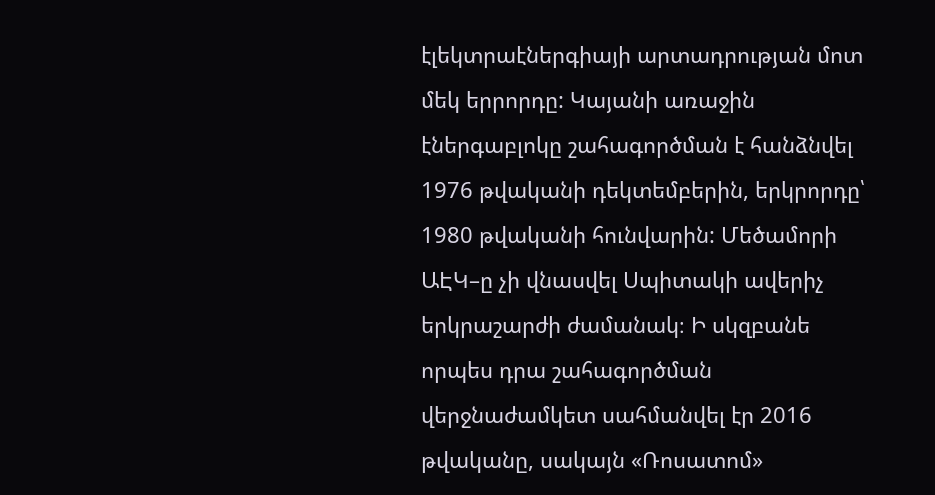էլեկտրաէներգիայի արտադրության մոտ մեկ երրորդը: Կայանի առաջին էներգաբլոկը շահագործման է հանձնվել 1976 թվականի դեկտեմբերին, երկրորդը՝ 1980 թվականի հունվարին: Մեծամորի ԱԷԿ–ը չի վնասվել Սպիտակի ավերիչ երկրաշարժի ժամանակ։ Ի սկզբանե որպես դրա շահագործման վերջնաժամկետ սահմանվել էր 2016 թվականը, սակայն «Ռոսատոմ»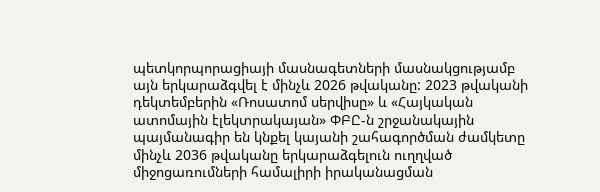պետկորպորացիայի մասնագետների մասնակցությամբ այն երկարաձգվել է մինչև 2026 թվականը: 2023 թվականի դեկտեմբերին «Ռոսատոմ սերվիսը» և «Հայկական ատոմային էլեկտրակայան» ՓԲԸ-ն շրջանակային պայմանագիր են կնքել կայանի շահագործման ժամկետը մինչև 2036 թվականը երկարաձգելուն ուղղված միջոցառումների համալիրի իրականացման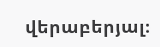վերաբերյալ։